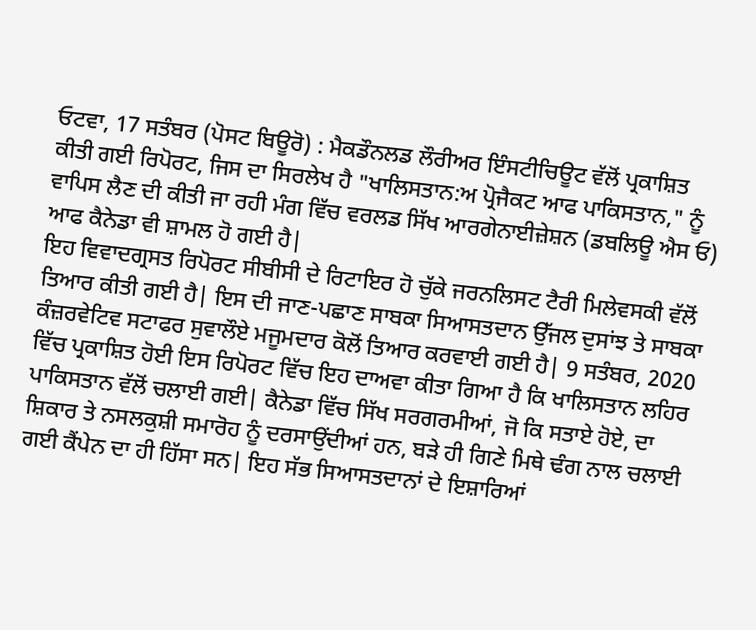ਓਟਵਾ, 17 ਸਤੰਬਰ (ਪੋਸਟ ਬਿਊਰੋ) : ਮੈਕਡੌਨਲਡ ਲੌਰੀਅਰ ਇੰਸਟੀਚਿਊਟ ਵੱਲੋਂ ਪ੍ਰਕਾਸ਼ਿਤ ਕੀਤੀ ਗਈ ਰਿਪੋਰਟ, ਜਿਸ ਦਾ ਸਿਰਲੇਖ ਹੈ "ਖਾਲਿਸਤਾਨ:ਅ ਪ੍ਰੋਜੈਕਟ ਆਫ ਪਾਕਿਸਤਾਨ," ਨੂੰ ਵਾਪਿਸ ਲੈਣ ਦੀ ਕੀਤੀ ਜਾ ਰਹੀ ਮੰਗ ਵਿੱਚ ਵਰਲਡ ਸਿੱਖ ਆਰਗੇਨਾਈਜ਼ੇਸ਼ਨ (ਡਬਲਿਊ ਐਸ ਓ) ਆਫ ਕੈਨੇਡਾ ਵੀ ਸ਼ਾਮਲ ਹੋ ਗਈ ਹੈ|
ਇਹ ਵਿਵਾਦਗ੍ਰਸਤ ਰਿਪੋਰਟ ਸੀਬੀਸੀ ਦੇ ਰਿਟਾਇਰ ਹੋ ਚੁੱਕੇ ਜਰਨਲਿਸਟ ਟੈਰੀ ਮਿਲੇਵਸਕੀ ਵੱਲੋਂ ਤਿਆਰ ਕੀਤੀ ਗਈ ਹੈ| ਇਸ ਦੀ ਜਾਣ-ਪਛਾਣ ਸਾਬਕਾ ਸਿਆਸਤਦਾਨ ਉੱਜਲ ਦੁਸਾਂਝ ਤੇ ਸਾਬਕਾ ਕੰਜ਼ਰਵੇਟਿਵ ਸਟਾਫਰ ਸੁਵਾਲੌਏ ਮਜੂਮਦਾਰ ਕੋਲੋਂ ਤਿਆਰ ਕਰਵਾਈ ਗਈ ਹੈ| 9 ਸਤੰਬਰ, 2020 ਵਿੱਚ ਪ੍ਰਕਾਸ਼ਿਤ ਹੋਈ ਇਸ ਰਿਪੋਰਟ ਵਿੱਚ ਇਹ ਦਾਅਵਾ ਕੀਤਾ ਗਿਆ ਹੈ ਕਿ ਖਾਲਿਸਤਾਨ ਲਹਿਰ ਪਾਕਿਸਤਾਨ ਵੱਲੋਂ ਚਲਾਈ ਗਈ| ਕੈਨੇਡਾ ਵਿੱਚ ਸਿੱਖ ਸਰਗਰਮੀਆਂ, ਜੋ ਕਿ ਸਤਾਏ ਹੋਏ, ਦਾ ਸ਼ਿਕਾਰ ਤੇ ਨਸਲਕੁਸ਼ੀ ਸਮਾਰੋਹ ਨੂੰ ਦਰਸਾਉਂਦੀਆਂ ਹਨ, ਬੜੇ ਹੀ ਗਿਣੇ ਮਿਥੇ ਢੰਗ ਨਾਲ ਚਲਾਈ ਗਈ ਕੈਂਪੇਨ ਦਾ ਹੀ ਹਿੱਸਾ ਸਨ| ਇਹ ਸੱਭ ਸਿਆਸਤਦਾਨਾਂ ਦੇ ਇਸ਼ਾਰਿਆਂ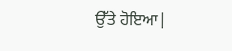ਉੱਤੇ ਹੋਇਆ|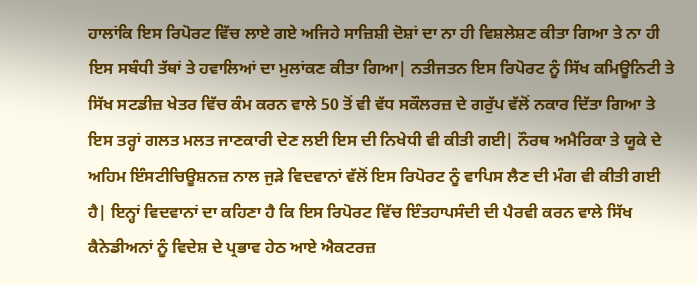ਹਾਲਾਂਕਿ ਇਸ ਰਿਪੋਰਟ ਵਿੱਚ ਲਾਏ ਗਏ ਅਜਿਹੇ ਸਾਜ਼ਿਸ਼ੀ ਦੋਸ਼ਾਂ ਦਾ ਨਾ ਹੀ ਵਿਸ਼ਲੇਸ਼ਣ ਕੀਤਾ ਗਿਆ ਤੇ ਨਾ ਹੀ ਇਸ ਸਬੰਧੀ ਤੱਥਾਂ ਤੇ ਹਵਾਲਿਆਂ ਦਾ ਮੁਲਾਂਕਣ ਕੀਤਾ ਗਿਆ| ਨਤੀਜਤਨ ਇਸ ਰਿਪੋਰਟ ਨੂੰ ਸਿੱਖ ਕਮਿਊਨਿਟੀ ਤੇ ਸਿੱਖ ਸਟਡੀਜ਼ ਖੇਤਰ ਵਿੱਚ ਕੰਮ ਕਰਨ ਵਾਲੇ 50 ਤੋਂ ਵੀ ਵੱਧ ਸਕੌਲਰਜ਼ ਦੇ ਗਰੁੱਪ ਵੱਲੋਂ ਨਕਾਰ ਦਿੱਤਾ ਗਿਆ ਤੇ ਇਸ ਤਰ੍ਹਾਂ ਗਲਤ ਮਲਤ ਜਾਣਕਾਰੀ ਦੇਣ ਲਈ ਇਸ ਦੀ ਨਿਖੇਧੀ ਵੀ ਕੀਤੀ ਗਈ| ਨੌਰਥ ਅਮੈਰਿਕਾ ਤੇ ਯੂਕੇ ਦੇ ਅਹਿਮ ਇੰਸਟੀਚਿਊਸ਼ਨਜ਼ ਨਾਲ ਜੁੜੇ ਵਿਦਵਾਨਾਂ ਵੱਲੋਂ ਇਸ ਰਿਪੋਰਟ ਨੂੰ ਵਾਪਿਸ ਲੈਣ ਦੀ ਮੰਗ ਵੀ ਕੀਤੀ ਗਈ ਹੈ| ਇਨ੍ਹਾਂ ਵਿਦਵਾਨਾਂ ਦਾ ਕਹਿਣਾ ਹੈ ਕਿ ਇਸ ਰਿਪੋਰਟ ਵਿੱਚ ਇੰਤਹਾਪਸੰਦੀ ਦੀ ਪੈਰਵੀ ਕਰਨ ਵਾਲੇ ਸਿੱਖ ਕੈਨੇਡੀਅਨਾਂ ਨੂੰ ਵਿਦੇਸ਼ ਦੇ ਪ੍ਰਭਾਵ ਹੇਠ ਆਏ ਐਕਟਰਜ਼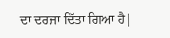ਦਾ ਦਰਜਾ ਦਿੱਤਾ ਗਿਆ ਹੈ|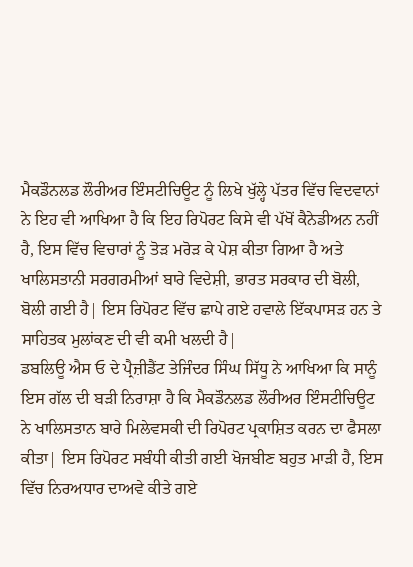ਮੈਕਡੌਨਲਡ ਲੌਰੀਅਰ ਇੰਸਟੀਚਿਊਟ ਨੂੰ ਲਿਖੇ ਖੁੱਲ੍ਹੇ ਪੱਤਰ ਵਿੱਚ ਵਿਦਵਾਨਾਂ ਨੇ ਇਹ ਵੀ ਆਖਿਆ ਹੈ ਕਿ ਇਹ ਰਿਪੋਰਟ ਕਿਸੇ ਵੀ ਪੱਖੋਂ ਕੈਨੇਡੀਅਨ ਨਹੀਂ ਹੈ, ਇਸ ਵਿੱਚ ਵਿਚਾਰਾਂ ਨੂੰ ਤੋੜ ਮਰੋੜ ਕੇ ਪੇਸ਼ ਕੀਤਾ ਗਿਆ ਹੈ ਅਤੇ ਖਾਲਿਸਤਾਨੀ ਸਰਗਰਮੀਆਂ ਬਾਰੇ ਵਿਦੇਸ਼ੀ, ਭਾਰਤ ਸਰਕਾਰ ਦੀ ਬੋਲੀ, ਬੋਲੀ ਗਈ ਹੈ| ਇਸ ਰਿਪੋਰਟ ਵਿੱਚ ਛਾਪੇ ਗਏ ਹਵਾਲੇ ਇੱਕਪਾਸੜ ਹਨ ਤੇ ਸਾਹਿਤਕ ਮੁਲਾਂਕਣ ਦੀ ਵੀ ਕਮੀ ਖਲਦੀ ਹੈ|
ਡਬਲਿਊ ਐਸ ਓ ਦੇ ਪ੍ਰੈਜ਼ੀਡੈਂਟ ਤੇਜਿੰਦਰ ਸਿੰਘ ਸਿੱਧੂ ਨੇ ਆਖਿਆ ਕਿ ਸਾਨੂੰ ਇਸ ਗੱਲ ਦੀ ਬੜੀ ਨਿਰਾਸ਼ਾ ਹੈ ਕਿ ਮੈਕਡੌਨਲਡ ਲੌਰੀਅਰ ਇੰਸਟੀਚਿਊਟ ਨੇ ਖਾਲਿਸਤਾਨ ਬਾਰੇ ਮਿਲੇਵਸਕੀ ਦੀ ਰਿਪੋਰਟ ਪ੍ਰਕਾਸ਼ਿਤ ਕਰਨ ਦਾ ਫੈਸਲਾ ਕੀਤਾ| ਇਸ ਰਿਪੋਰਟ ਸਬੰਧੀ ਕੀਤੀ ਗਈ ਖੋਜਬੀਣ ਬਹੁਤ ਮਾੜੀ ਹੈ, ਇਸ ਵਿੱਚ ਨਿਰਅਧਾਰ ਦਾਅਵੇ ਕੀਤੇ ਗਏ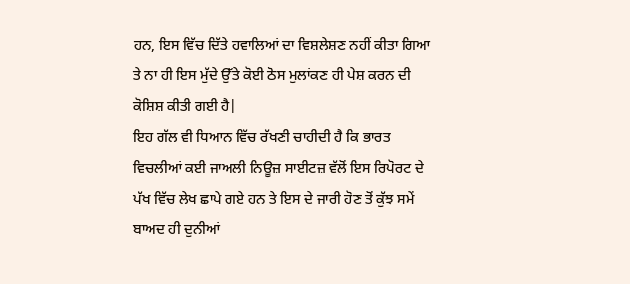ਹਨ, ਇਸ ਵਿੱਚ ਦਿੱਤੇ ਹਵਾਲਿਆਂ ਦਾ ਵਿਸ਼ਲੇਸ਼ਣ ਨਹੀਂ ਕੀਤਾ ਗਿਆ ਤੇ ਨਾ ਹੀ ਇਸ ਮੁੱਦੇ ਉੱਤੇ ਕੋਈ ਠੋਸ ਮੁਲਾਂਕਣ ਹੀ ਪੇਸ਼ ਕਰਨ ਦੀ ਕੋਸ਼ਿਸ਼ ਕੀਤੀ ਗਈ ਹੈ|
ਇਹ ਗੱਲ ਵੀ ਧਿਆਨ ਵਿੱਚ ਰੱਖਣੀ ਚਾਹੀਦੀ ਹੈ ਕਿ ਭਾਰਤ ਵਿਚਲੀਆਂ ਕਈ ਜਾਅਲੀ ਨਿਊਜ਼ ਸਾਈਟਜ਼ ਵੱਲੋਂ ਇਸ ਰਿਪੋਰਟ ਦੇ ਪੱਖ ਵਿੱਚ ਲੇਖ ਛਾਪੇ ਗਏ ਹਨ ਤੇ ਇਸ ਦੇ ਜਾਰੀ ਹੋਣ ਤੋਂ ਕੁੱਝ ਸਮੇਂ ਬਾਅਦ ਹੀ ਦੁਨੀਆਂ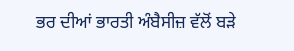ਭਰ ਦੀਆਂ ਭਾਰਤੀ ਅੰਬੈਸੀਜ਼ ਵੱਲੋਂ ਬੜੇ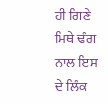ਹੀ ਗਿਣੇ ਮਿਥੇ ਢੰਗ ਨਾਲ ਇਸ ਦੇ ਲਿੰਕ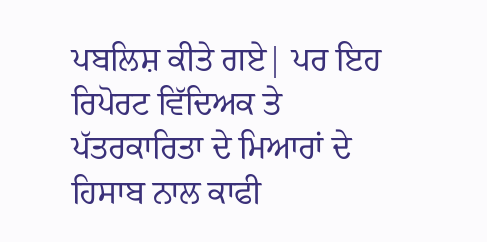ਪਬਲਿਸ਼ ਕੀਤੇ ਗਏ| ਪਰ ਇਹ ਰਿਪੋਰਟ ਵਿੱਦਿਅਕ ਤੇ ਪੱਤਰਕਾਰਿਤਾ ਦੇ ਮਿਆਰਾਂ ਦੇ ਹਿਸਾਬ ਨਾਲ ਕਾਫੀ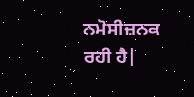ਨਮੋਸੀਜ਼ਨਕ ਰਹੀ ਹੈ|